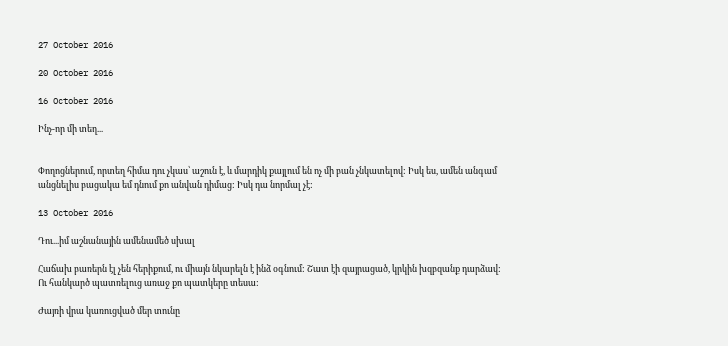27 October 2016

20 October 2016

16 October 2016

Ինչ-որ մի տեղ...


Փողոցներում, որտեղ հիմա դու չկաս՝ աշուն է, և մարդիկ քայլում են ոչ մի բան չնկատելով: Իսկ ես, ամեն անգամ անցնելիս բացակա եմ դնում քո անվան դիմաց: Իսկ դա նորմալ չէ:

13 October 2016

Դու...իմ աշնանային ամենամեծ սխալ

Հաճախ բառերն էլ չեն հերիքում, ու միայն նկարելն է ինձ օգնում: Շատ էի զայրացած, կրկին խզբզանք դարձավ: Ու հանկարծ պատռելուց առաջ քո պատկերը տեսա:

Ժայռի վրա կառուցված մեր տունը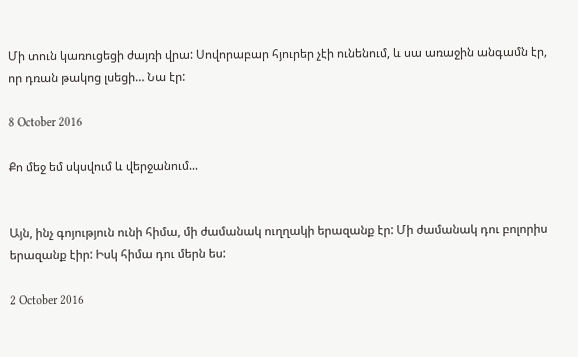Մի տուն կառուցեցի ժայռի վրա: Սովորաբար հյուրեր չէի ունենում, և սա առաջին անգամն էր, որ դռան թակոց լսեցի… Նա էր:

8 October 2016

Քո մեջ եմ սկսվում և վերջանում...


Այն, ինչ գոյություն ունի հիմա, մի ժամանակ ուղղակի երազանք էր: Մի ժամանակ դու բոլորիս երազանք էիր: Իսկ հիմա դու մերն ես:

2 October 2016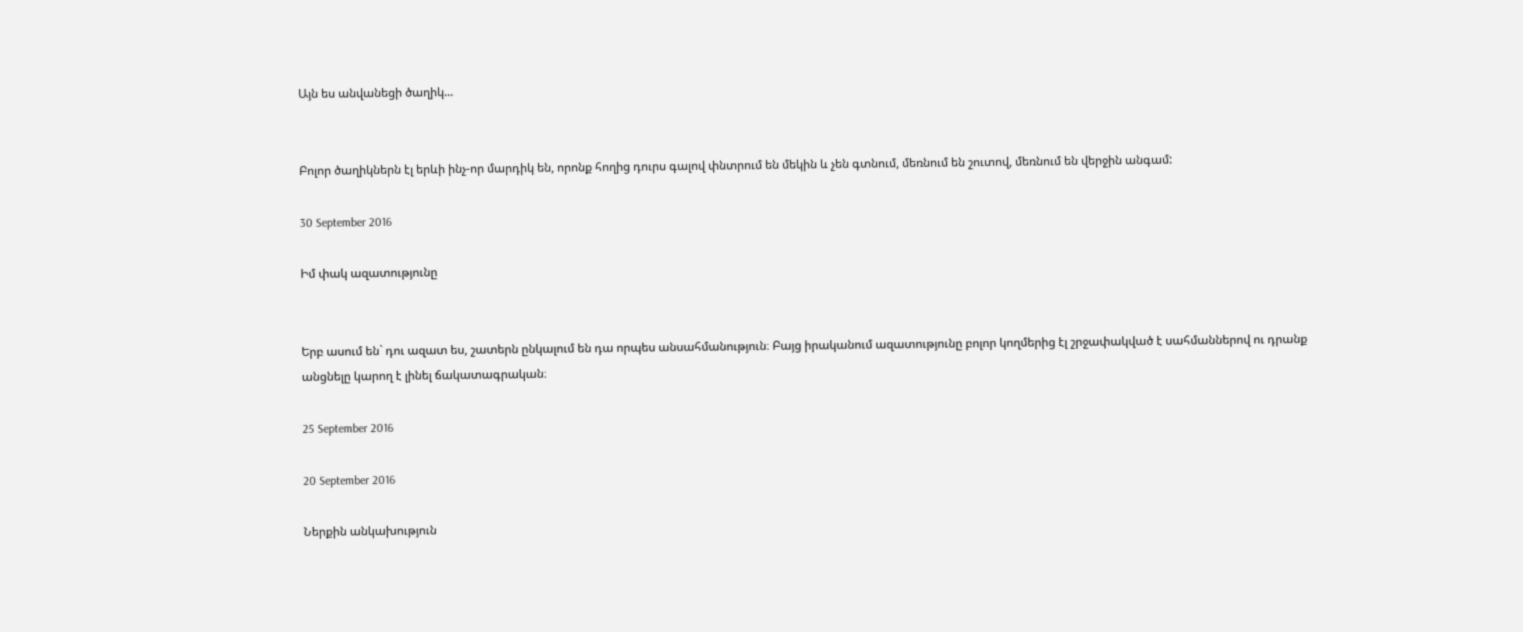Այն ես անվանեցի ծաղիկ...


Բոլոր ծաղիկներն էլ երևի ինչ-որ մարդիկ են, որոնք հողից դուրս գալով փնտրում են մեկին և չեն գտնում, մեռնում են շուտով, մեռնում են վերջին անգամ:

30 September 2016

Իմ փակ ազատությունը


Երբ ասում են` դու ազատ ես, շատերն ընկալում են դա որպես անսահմանություն։ Բայց իրականում ազատությունը բոլոր կողմերից էլ շրջափակված է սահմաններով ու դրանք անցնելը կարող է լինել ճակատագրական։

25 September 2016

20 September 2016

Ներքին անկախություն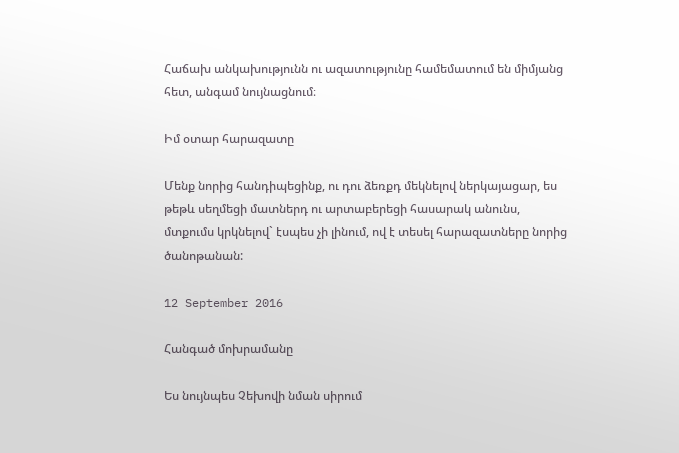Հաճախ անկախությունն ու ազատությունը համեմատում են միմյանց հետ, անգամ նույնացնում։

Իմ օտար հարազատը

Մենք նորից հանդիպեցինք, ու դու ձեռքդ մեկնելով ներկայացար, ես թեթև սեղմեցի մատներդ ու արտաբերեցի հասարակ անունս, մտքումս կրկնելով` էսպես չի լինում, ով է տեսել հարազատները նորից ծանոթանան:

12 September 2016

Հանգած մոխրամանը

Ես նույնպես Չեխովի նման սիրում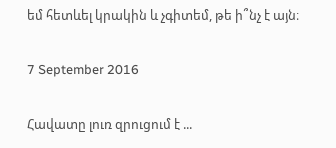եմ հետևել կրակին և չգիտեմ, թե ի՞նչ է այն։

7 September 2016

Հավատը լուռ զրուցում է ...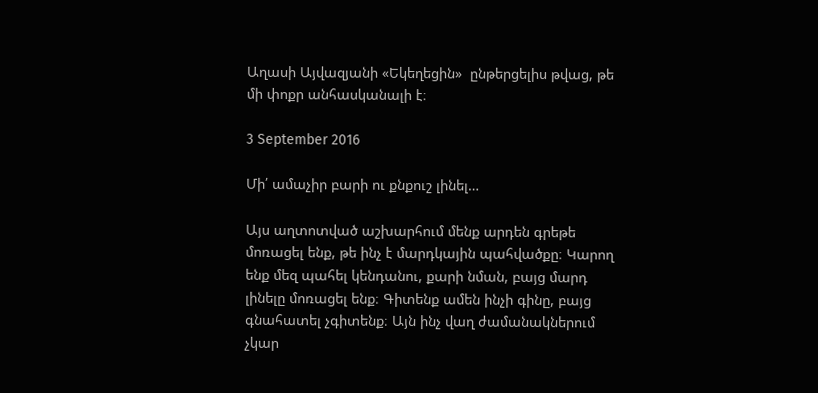Աղասի Այվազյանի «Եկեղեցին»  ընթերցելիս թվաց, թե մի փոքր անհասկանալի է։

3 September 2016

Մի՛ ամաչիր բարի ու քնքուշ լինել…

Այս աղտոտված աշխարհում մենք արդեն գրեթե մոռացել ենք, թե ինչ է մարդկային պահվածքը։ Կարող ենք մեզ պահել կենդանու, քարի նման, բայց մարդ լինելը մոռացել ենք։ Գիտենք ամեն ինչի գինը, բայց գնահատել չգիտենք։ Այն ինչ վաղ ժամանակներում չկար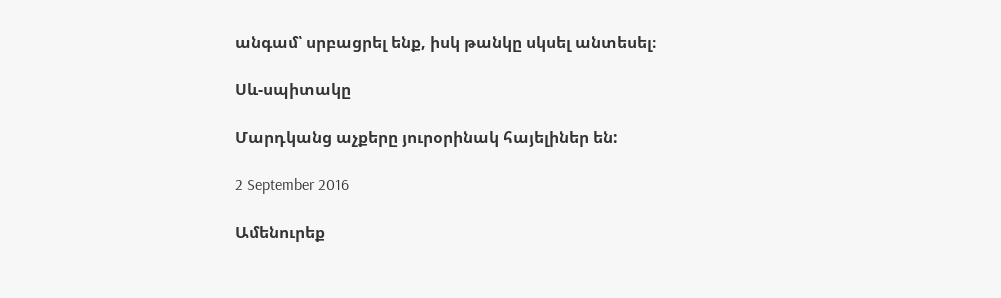անգամ՝ սրբացրել ենք, իսկ թանկը սկսել անտեսել։

Սև-սպիտակը

Մարդկանց աչքերը յուրօրինակ հայելիներ են:

2 September 2016

Ամենուրեք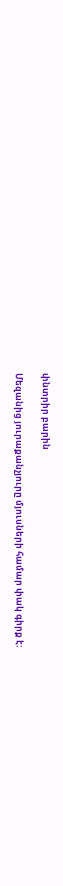փնտրիր բարին

Մեզանից յուրաքանչյուրը մյուսների համար փակ գիրք է: